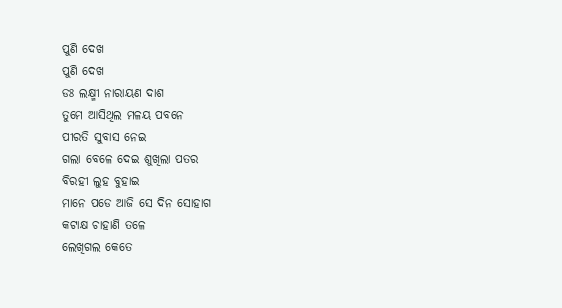ପୁଣି ଦେଖ
ପୁଣି ଦେଖ
ଡଃ ଲକ୍ଷ୍ମୀ ନାରାୟଣ ଦାଶ
ତୁମେ ଆସିଥିଲ ମଳୟ ପବନେ
ପୀରତି ସୁବାସ ନେଇ
ଗଲା ବେଳେ ଦେଇ ଶୁଖିଲା ପତର
ବିରହୀ ଲୁହ ବୁହାଇ
ମାନେ ପଡେ ଆଜି ସେ ଦିନ ସୋହାଗ
କଟାକ୍ଷ ଚାହାଣି ତଳେ
ଲେଖିଗଲ କେତେ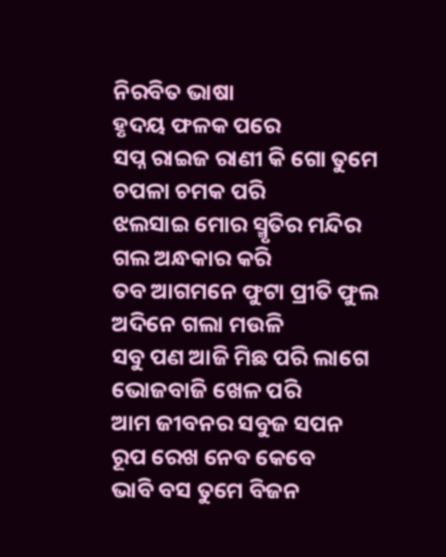ନିରବିତ ଭାଷା
ହୃଦୟ ଫଳକ ପରେ
ସପ୍ନ ରାଇଜ ରାଣୀ କି ଗୋ ତୁମେ
ଚପଳା ଚମକ ପରି
ଝଲସାଇ ମୋର ସ୍ମୃତିର ମନ୍ଦିର
ଗଲ ଅନ୍ଧକାର କରି
ତବ ଆଗମନେ ଫୁଟା ପ୍ରୀତି ଫୁଲ
ଅଦିନେ ଗଲା ମଉଳି
ସବୁ ପଣ ଆଜି ମିଛ ପରି ଲାଗେ
ଭୋଜବାଜି ଖେଳ ପରି
ଆମ ଜୀବନର ସବୁଜ ସପନ
ରୂପ ରେଖ ନେବ କେବେ
ଭାବି ବସ ତୁମେ ବିଜନ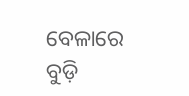ବେଳାରେ
ବୁଡ଼ି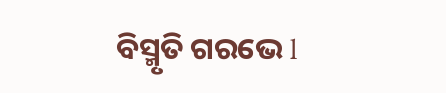ବିସ୍ମୃତି ଗରଭେ l